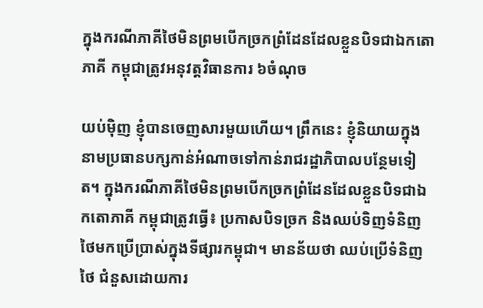ក្នុងករណីភាគីថៃមិនព្រមបើកច្រកព្រំដែនដែលខ្លួនបិទជាឯកតោភាគី កម្ពុជាត្រូវអនុវត្តវិធានការ ៦ចំណុច

យប់ម៉ិញ ខ្ញុំបានចេញសារមួយហើយ។ ព្រឹកនេះ ខ្ញុំនិយាយក្នុងនាមប្រធានបក្សកាន់អំណាចទៅកាន់រាជរដ្ឋាភិបាលបន្ថែមទៀត។ ក្នុងករណីភាគីថៃមិនព្រមបើកច្រកព្រំដែនដែលខ្លួនបិទជាឯកតោភាគី កម្ពុជាត្រូវធ្វើ៖ ប្រកាសបិទច្រក និងឈប់ទិញទំនិញថៃមកប្រើប្រាស់ក្នុងទីផ្សារកម្ពុជា។ មានន័យថា ឈប់ប្រើទំនិញថៃ ជំនួសដោយការ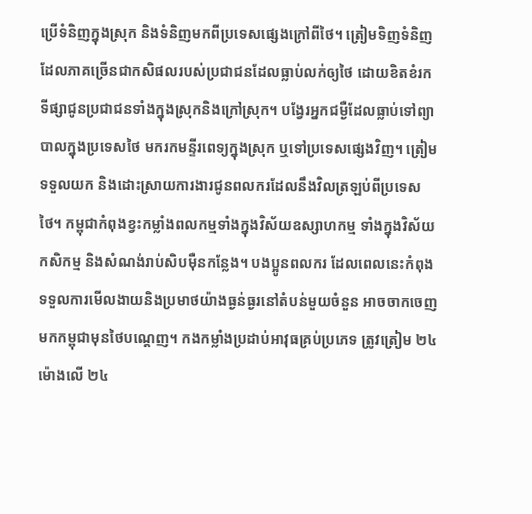ប្រើទំនិញក្នុងស្រុក និងទំនិញមកពីប្រទេសផ្សេងក្រៅពីថៃ។ ត្រៀមទិញទំនិញដែលភាគច្រើនជាកសិផលរបស់ប្រជាជនដែលធ្លាប់លក់ឲ្យថៃ ដោយខិតខំរកទីផ្សាជូនប្រជាជនទាំងក្នុងស្រុកនិងក្រៅស្រុក។ បង្វែរអ្នកជម្ងឺដែលធ្លាប់ទៅព្យាបាលក្នុងប្រទេសថៃ មករកមន្ទីរពេទ្យក្នុងស្រុក ឬទៅប្រទេសផ្សេងវិញ។ ត្រៀមទទួលយក និងដោះស្រាយការងារជូនពលករដែលនឹងវិលត្រឡប់ពីប្រទេសថៃ។ កម្ពុជាកំពុងខ្វះកម្លាំងពលកម្មទាំងក្នុងវិស័យឧស្សាហកម្ម ទាំងក្នុងវិស័យកសិកម្ម និងសំណង់រាប់សិបម៉ឺនកន្លែង។ បងប្អូនពលករ ដែលពេលនេះកំពុងទទួលការមើលងាយនិងប្រមាថយ៉ាងធ្ងន់ធ្ងរនៅតំបន់មួយចំនួន អាចចាកចេញមកកម្ពុជាមុនថៃបណ្តេញ។ កងកម្លាំងប្រដាប់អាវុធគ្រប់ប្រភេទ ត្រូវត្រៀម ២៤ម៉ោងលើ ២៤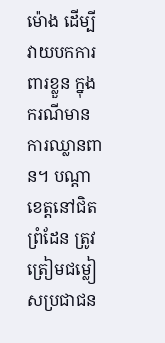ម៉ោង ដើម្បីវាយបកការពារខ្លួន ក្នុងករណីមានការឈ្លានពាន។ បណ្តាខេត្តនៅជិតព្រំដែន ត្រូវត្រៀមជម្លៀសប្រជាជន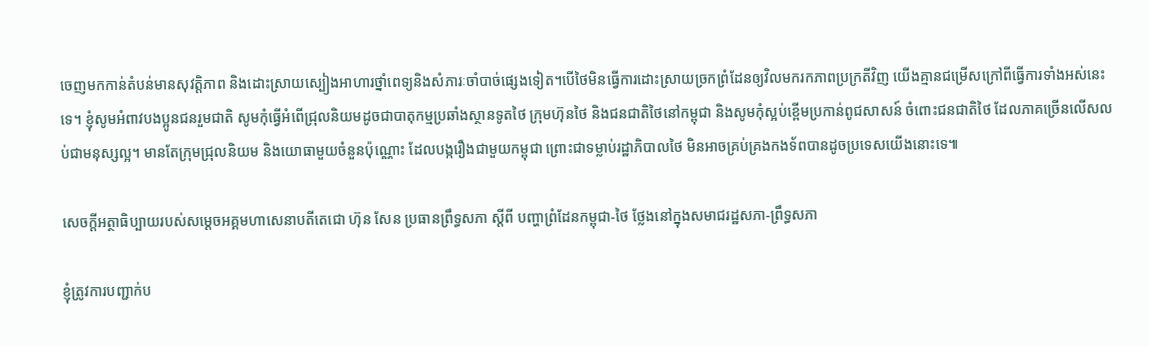ចេញមកកាន់តំបន់មានសុវត្តិភាព និងដោះស្រាយស្បៀងអាហារថ្នាំពេទ្យនិងសំភារៈចាំបាច់ផ្សេងទៀត។បើថៃមិនធ្វើការដោះស្រាយច្រកព្រំដែនឲ្យវិលមករកភាពប្រក្រតីវិញ យើងគ្មានជម្រើសក្រៅពីធ្វើការទាំងអស់នេះទេ។ ខ្ញុំសូមអំពាវបងប្អូនជនរួមជាតិ សូមកុំធ្វើអំពើជ្រុលនិយមដូចជាបាតុកម្មប្រឆាំងស្ថានទូតថៃ ក្រុមហ៊ុនថៃ និងជនជាតិថៃនៅកម្ពុជា និងសូមកុំស្អប់ខ្ពើមប្រកាន់ពូជសាសន៍ ចំពោះជនជាតិថៃ ដែលភាគច្រើនលើសលប់ជាមនុស្សល្អ។ មានតែក្រុមជ្រុលនិយម និងយោធាមួយចំនួនប៉ុណ្ណោះ ដែលបង្ករឿងជាមួយកម្ពុជា ព្រោះជាទម្លាប់រដ្ឋាភិបាលថៃ មិនអាចគ្រប់គ្រងកងទ័ពបានដូចប្រទេសយើងនោះទេ៕

សេចក្ដីអត្ថាធិប្បាយរបស់សម្តេចអគ្គមហាសេនាបតីតេជោ ហ៊ុន សែន ប្រធានព្រឹទ្ធសភា ស្ដីពី បញ្ហាព្រំដែនកម្ពុជា-ថៃ ថ្លែងនៅក្នុងសមាជរដ្ឋសភា-ព្រឹទ្ធសភា

ខ្ញុំត្រូវការបញ្ជាក់ប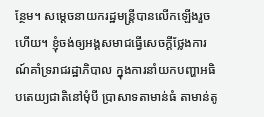ន្ថែម។ សម្ដេចនាយករដ្ឋមន្ត្រីបានលើកឡើងរួចហើយ។ ខ្ញុំចង់ឲ្យអង្គសមាជធ្វើសេចក្ដីថ្លែងការណ៍គាំទ្ររាជរដ្ឋាភិបាល ក្នុងការនាំយកបញ្ហាអធិបតេយ្យជាតិនៅមុំបី ប្រាសាទតាមាន់ធំ តាមាន់តូ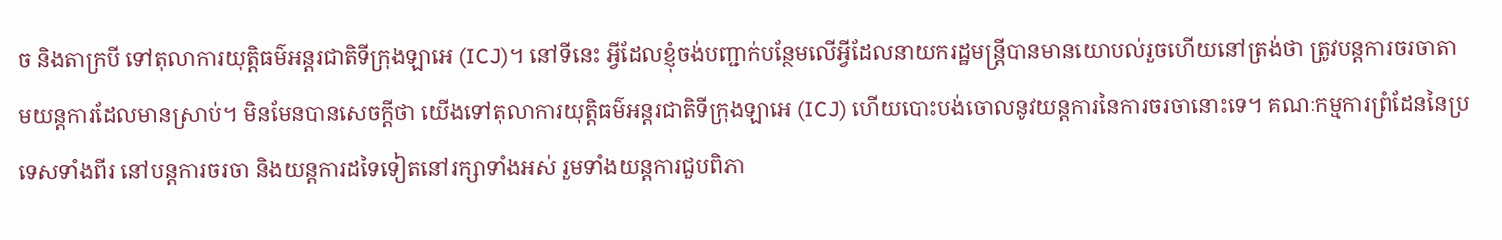ច និងតាក្របី ទៅតុលាការយុត្តិធម៌អន្តរជាតិទីក្រុងឡាអេ (ICJ)។ នៅទីនេះ អ្វីដែលខ្ញុំចង់បញ្ជាក់បន្ថែមលើអ្វីដែលនាយករដ្ឋមន្ត្រីបានមានយោបល់រួចហើយនៅត្រង់ថា ត្រូវបន្តការចរចាតាមយន្តការដែលមានស្រាប់។ មិនមែនបានសេចក្ដីថា យើងទៅតុលាការយុត្តិធម៌អន្តរជាតិទីក្រុងឡាអេ (ICJ) ហើយបោះបង់ចោលនូវយន្តការនៃការចរចានោះទេ។ គណៈកម្មការព្រំដែននៃប្រទេសទាំងពីរ នៅបន្តការចរចា និងយន្តការដទៃទៀតនៅរក្សាទាំងអស់ រួមទាំងយន្តការជួបពិភា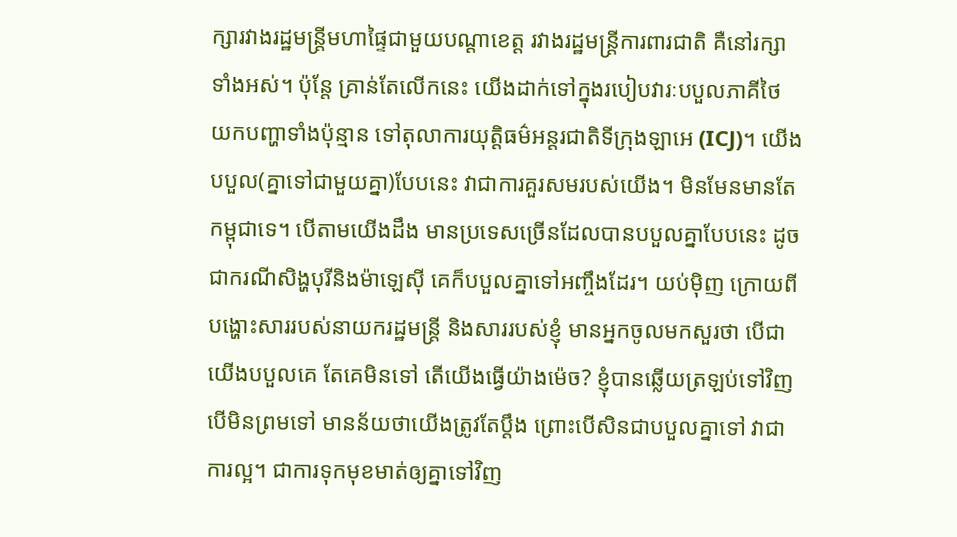ក្សារវាងរដ្ឋមន្ត្រីមហាផ្ទៃជាមួយបណ្ដាខេត្ត រវាងរដ្ឋមន្ត្រីការពារជាតិ គឺនៅរក្សាទាំងអស់។ ប៉ុន្តែ គ្រាន់តែលើកនេះ យើងដាក់ទៅក្នុងរបៀបវារៈបបួលភាគីថៃ យកបញ្ហាទាំងប៉ុន្មាន ទៅតុលាការយុត្តិធម៌អន្តរជាតិទីក្រុងឡាអេ (ICJ)។ យើងបបួល(គ្នាទៅជាមួយគ្នា)បែបនេះ វាជាការគួរសមរបស់យើង។ មិនមែនមានតែកម្ពុជាទេ។ បើតាមយើងដឹង មានប្រទេសច្រើនដែលបានបបួលគ្នាបែបនេះ ដូចជាករណីសិង្ហបុរីនិងម៉ាឡេស៊ី គេក៏បបួលគ្នាទៅអញ្ចឹងដែរ។ យប់ម៉ិញ ក្រោយពីបង្ហោះសាររបស់នាយករដ្ឋមន្ត្រី និងសាររបស់ខ្ញុំ មានអ្នកចូលមកសួរថា បើជាយើងបបួលគេ តែគេមិនទៅ តើយើងធ្វើយ៉ាងម៉េច? ខ្ញុំបានឆ្លើយត្រឡប់ទៅវិញ បើមិនព្រមទៅ មានន័យថាយើងត្រូវតែប្ដឹង ព្រោះបើសិនជាបបួលគ្នាទៅ វាជាការល្អ។ ជាការទុកមុខមាត់ឲ្យគ្នាទៅវិញ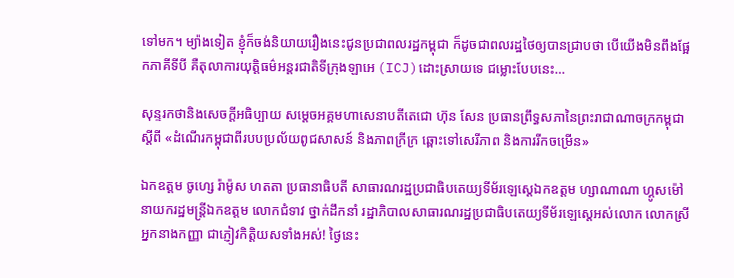ទៅមក។ ម្យ៉ាងទៀត ខ្ញុំក៏ចង់និយាយរឿងនេះជូនប្រជាពលរដ្ឋកម្ពុជា ក៏ដូចជាពលរដ្ឋថៃឲ្យបានជ្រាបថា បើយើងមិនពឹងផ្អែកភាគីទីបី គឺតុលាការយុត្តិធម៌អន្តរជាតិទីក្រុងឡាអេ (ICJ)ដោះស្រាយទេ ជម្លោះបែបនេះ…

សុន្ទរកថានិងសេចក្តីអធិប្បាយ សម្តេចអគ្គមហាសេនាបតីតេជោ ហ៊ុន សែន ប្រធានព្រឹទ្ធសភានៃព្រះរាជាណាចក្រកម្ពុជា ស្ដីពី «ដំណើរកម្ពុជាពីរបបប្រល័យពូជសាសន៍ និងភាពក្រីក្រ ឆ្ពោះទៅសេរីភាព និងការរីកចម្រើន»

ឯកឧត្តម ចូហ្សេ រ៉ាម៉ូស ហតតា ប្រធានាធិបតី សាធារណរដ្ឋប្រជាធិបតេយ្យទីម័រឡេស្តេឯកឧត្តម ហ្សាណាណា ហ្គូសម៉ៅ នាយករដ្ឋមន្ត្រីឯកឧត្តម លោកជំទាវ ថ្នាក់ដឹកនាំ រដ្ឋាភិបាលសាធារណរដ្ឋប្រជាធិបតេយ្យទីម័រឡេស្តេអស់លោក លោកស្រី អ្នកនាងកញ្ញា ជាភ្ញៀវកិត្តិយសទាំងអស់! ថ្ងៃនេះ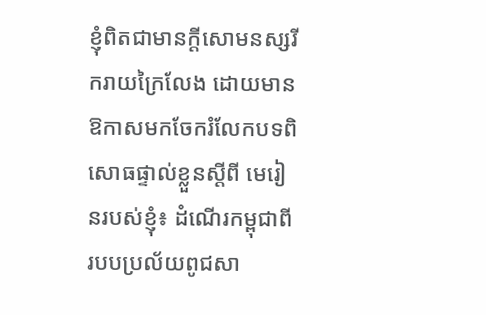ខ្ញុំពិតជាមានក្តីសោមនស្សរីករាយក្រៃលែង ដោយមានឱកាសមកចែករំលែកបទពិសោធផ្ទាល់ខ្លួនស្តីពី មេរៀនរបស់ខ្ញុំ៖ ដំណើរកម្ពុជាពីរបបប្រល័យពូជសា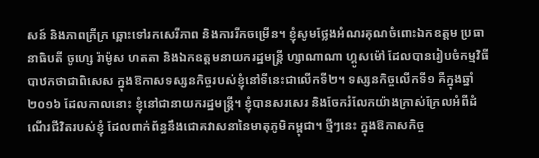សន៍ និងភាពក្រីក្រ ឆ្ពោះទៅរកសេរីភាព និងការរីកចម្រើន។ ខ្ញុំសូមថ្លែងអំណរគុណចំពោះឯកឧត្តម ប្រធានាធិបតី ចូហ្សេ រ៉ាម៉ូស ហតតា និងឯកឧត្តមនាយករដ្ឋមន្ត្រី ហ្សាណាណា ហ្គូសម៉ៅ ដែលបានរៀបចំកម្មវិធីបាឋកថាជាពិសេស ក្នុងឱកាសទស្សនកិច្ចរបស់ខ្ញុំនៅទីនេះជាលើកទី២។ ទស្សនកិច្ចលើកទី១ គឺក្នុងឆ្នាំ២០១៦ ដែលកាលនោះ ខ្ញុំនៅជានាយករដ្ឋមន្រ្តី។ ខ្ញុំបានសរសេរ និងចែករំលែកយ៉ាងក្រាស់ក្រែលអំពីដំណើរជីវិតរបស់ខ្ញុំ ដែលពាក់ព័ន្ធនឹងជោគវាសនានៃមាតុភូមិកម្ពុជា។ ថ្មីៗនេះ ក្នុងឱកាសកិច្ច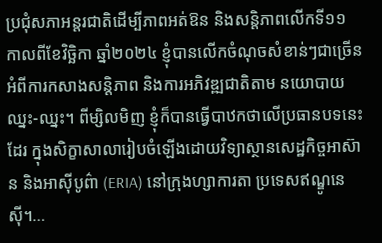ប្រជុំសភាអន្តរជាតិដើម្បីភាពអត់ឱន និងសន្តិភាពលើកទី១១ កាលពីខែវិច្ឆិកា ឆ្នាំ២០២៤ ខ្ញុំបានលើកចំណុចសំខាន់ៗជាច្រើនអំពីការកសាងសន្តិភាព និងការអភិវឌ្ឍជាតិតាម នយោបាយឈ្នះ-ឈ្នះ។ ពីម្សិលមិញ ខ្ញុំក៏បានធ្វើបាឋកថាលើប្រធានបទនេះដែរ ក្នុងសិក្ខាសាលារៀបចំឡើងដោយវិទ្យាស្ថានសេដ្ឋកិច្ចអាស៊ាន និងអាស៊ីបូព៌ា (ERIA) នៅក្រុងហ្សាការតា ប្រទេសឥណ្ឌូនេស៊ី។…